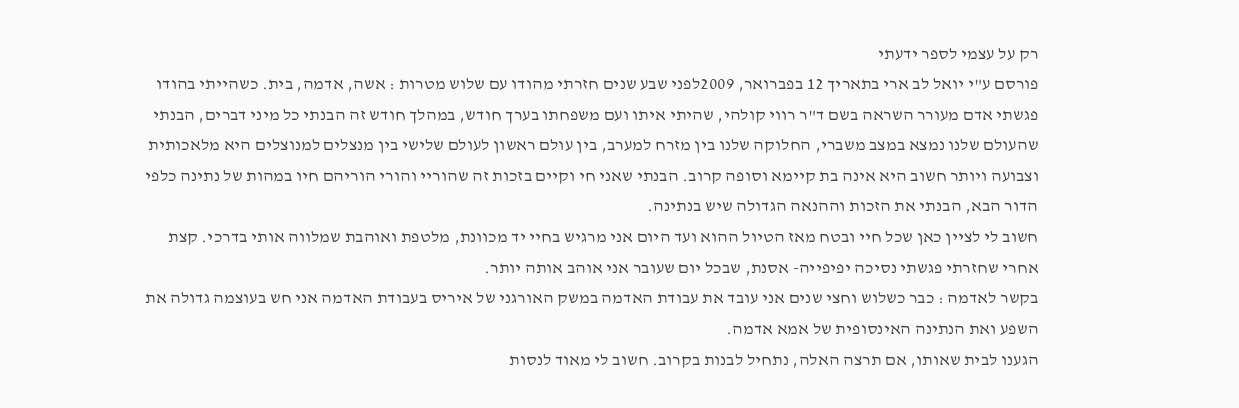רק על עצמי לספר ידעתי
פורסם ע"י יואל לב ארי בתאריך 12 בפברואר, 2009לפני שבע שנים חזרתי מהודו עם שלוש מטרות : אשה, אדמה, בית. כשהייתי בהודו פגשתי אדם מעורר השראה בשם ד"ר רווי קולהי, שהיתי איתו ועם משפחתו בערך חודש, במהלך חודש זה הבנתי כל מיני דברים, הבנתי שהעולם שלנו נמצא במצב משברי, החלוקה שלנו בין מזרח למערב, בין עולם ראשון לעולם שלישי בין מנצלים למנוצלים היא מלאכותית וצבועה ויותר חשוב היא אינה בת קיימא וסופה קרוב. הבנתי שאני חי וקיים בזכות זה שהוריי והורי הוריהם חיו במהות של נתינה כלפי הדור הבא, הבנתי את הזכות וההנאה הגדולה שיש בנתינה.
חשוב לי לציין כאן שכל חיי ובטח מאז הטיול ההוא ועד היום אני מרגיש בחיי יד מכוונת, מלטפת ואוהבת שמלווה אותי בדרכי. קצת אחרי שחזרתי פגשתי נסיכה יפיפייה- אסנת, שבכל יום שעובר אני אוהב אותה יותר.
בקשר לאדמה : כבר כשלוש וחצי שנים אני עובד את עבודת האדמה במשק האורגני של איריס בעבודת האדמה אני חש בעוצמה גדולה את השפע ואת הנתינה האינסופית של אמא אדמה.
הגענו לבית שאותו, אם תרצה האלה, נתחיל לבנות בקרוב. חשוב לי מאוד לנסות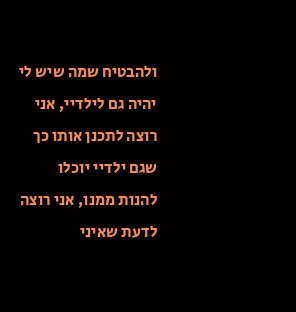ולהבטיח שמה שיש לי יהיה גם לילדיי, אני רוצה לתכנן אותו כך שגם ילדיי יוכלו להנות ממנו, אני רוצה לדעת שאיני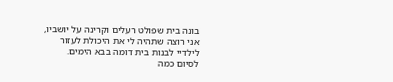בונה בית שפולט רעלים וקרינה על יושביו, אני רוצה שתהיה לי את היכולת לעזור לילדיי לבנות בית דומה בבא הימים.
לסיום כמה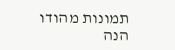תמונות מהודו
הנה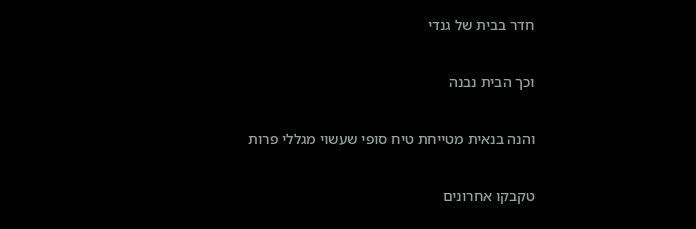חדר בבית של גנדי

וכך הבית נבנה

והנה בנאית מטייחת טיח סופי שעשוי מגללי פרות

טקבקו אחרונים